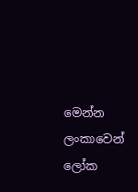මෙන්න ලංකාවෙන් ලෝක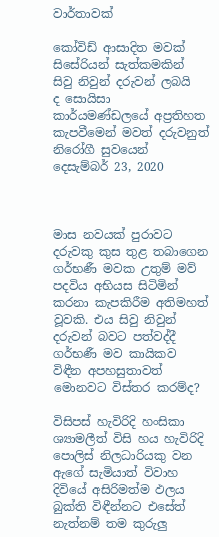වාර්තාවක්

කෝවිඩ් ආසාදිත මවක් සිසේරියන් සැත්කමකින් සිවු නිවුන් දරුවන් ලබයි
ද සොයිසා කාර්යමණ්ඩලයේ අප්‍රතිහත කැපවීමෙන් මවත් දරුවනුත් නිරෝගී සුවයෙන්
දෙසැම්බර් 23, 2020



මාස නවයක් පුරාවට දරුවකු කුස තුළ තබාගෙන ගර්භණී මවක උතුම් මව් පදවිය අභියස සිටිමින් කරනා කැපකිරීම අතිමහත් වූවකි. එය සිවු නිවුන් දරුවන් බවට පත්වද්දී ගර්භණී මව කායිකව විඳීන අපහසුතාවත් මොනවට විස්තර කරම්ද?

විසිපස් හැවිරිදි හංසිකා ශ්‍යාමලීත් විසි හය හැවිරිදි පොලිස් නිලධාරියකු වන ඇගේ සැමියාත් විවාහ දිවියේ අසිරිමත්ම ඵලය බුක්ති විඳීන්නට එසේත් නැත්නම් තම කුරුලු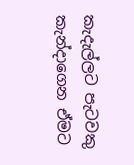කැදැල්ලට පැටවකු කැන්දාගෙන ඒමට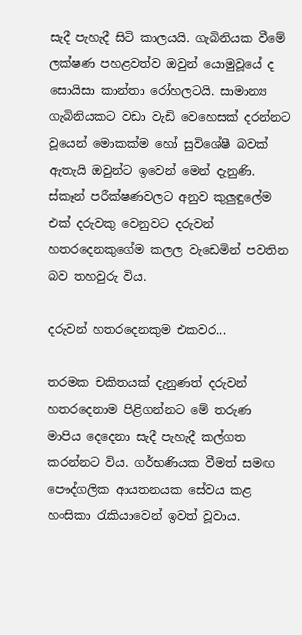සැදී පැහැදී සිටි කාලයයි. ගැබිනියක වීමේ ලක්ෂණ පහළවත්ව ඔවුන් යොමුවූයේ ද සොයිසා කාන්තා රෝහලටයි. සාමාන්‍ය ගැබිනියකට වඩා වැඩි වෙහෙසක් දරන්නට වූයෙන් මොකක්ම හෝ සුවිශේෂී බවක් ඇතැයි ඔවුන්ට ඉවෙන් මෙන් දැනුණි. ස්කෑන් පරීක්ෂණවලට අනුව කුලුඳුලේම එක් දරුවකු වෙනුවට දරුවන් හතරදෙනකුගේම කලල වැඩෙමින් පවතින බව තහවුරු විය.

දරුවන් හතරදෙනකුම එකවර...

තරමක චකිතයක් දැනුණත් දරුවන් හතරදෙනාම පිළිගන්නට මේ තරුණ මාපිය දෙදෙනා සැදී පැහැදී කල්ගත කරන්නට විය. ගර්භණියක වීමත් සමඟ පෞද්ගලික ආයතනයක සේවය කළ හංසිකා රැකියාවෙන් ඉවත් වූවාය.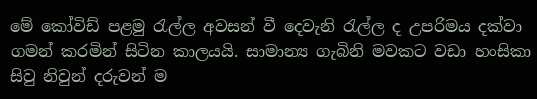මේ කෝවිඩ් පළමු රැල්ල අවසන් වී දෙවැනි රැල්ල ද උපරිමය දක්වා ගමන් කරමින් සිටින කාලයයි. සාමාන්‍ය ගැබිනි මවකට වඩා හංසිකා සිවු නිවුන් දරුවන් ම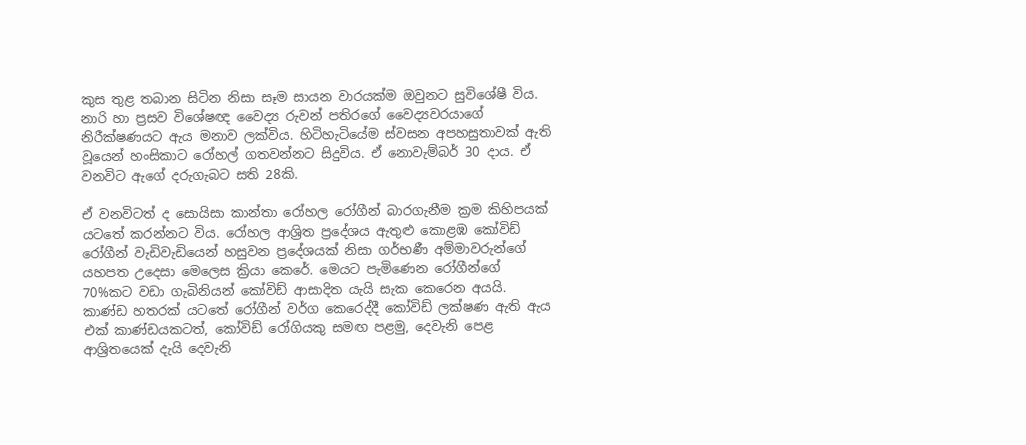කුස තුළ තබාන සිටින නිසා සෑම සායන වාරයක්ම ඔවුනට සුවිශේෂී විය. නාරි හා ප්‍රසව විශේෂඥ වෛද්‍ය රුවන් පතිරගේ වෛද්‍යවරයාගේ නිරීක්ෂණයට ඇය මනාව ලක්විය. හිටිහැටියේම ස්වසන අපහසුතාවක් ඇති වූයෙන් හංසිකාට රෝහල් ගතවන්නට සිදුවිය. ඒ නොවැම්බර් 30 දාය. ඒ වනවිට ඇගේ දරුගැබට සති 28කි.

ඒ වනවිටත් ද සොයිසා කාන්තා රෝහල රෝගීන් බාරගැනීම ක්‍රම කිහිපයක් යටතේ කරන්නට විය. රෝහල ආශ්‍රිත ප්‍රදේශය ඇතුළු කොළඹ කෝවිඩ් රෝගීන් වැඩිවැඩියෙන් හසුවන ප්‍රදේශයක් නිසා ගර්භණී අම්මාවරුන්ගේ යහපත උදෙසා මෙලෙස ක්‍රියා කෙරේ. මෙයට පැමිණෙන රෝගීන්ගේ 70%කට වඩා ගැබිනියන් කෝවිඩ් ආසාදිත යැයි සැක කෙරෙන අයයි. කාණ්ඩ හතරක් යටතේ රෝගීන් වර්ග කෙරෙද්දී කෝවිඩ් ලක්ෂණ ඇති ඇය එක් කාණ්ඩයකටත්, කෝවිඩ් රෝගියකු සමඟ පළමු, දෙවැනි පෙළ ආශ්‍රිතයෙක් දැයි දෙවැනි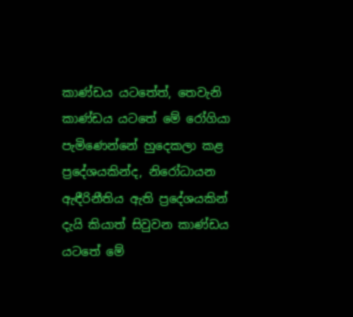කාණ්ඩය යටතේත්, තෙවැනි කාණ්ඩය යටතේ මේ රෝගියා පැමිණෙන්නේ හුදෙකලා කළ ප්‍රදේශයකින්ද, නිරෝධායන ඇඳීරිනීතිය ඇති ප්‍රදේශයකින් දැයි කියාත් සිවුවන කාණ්ඩය යටතේ මේ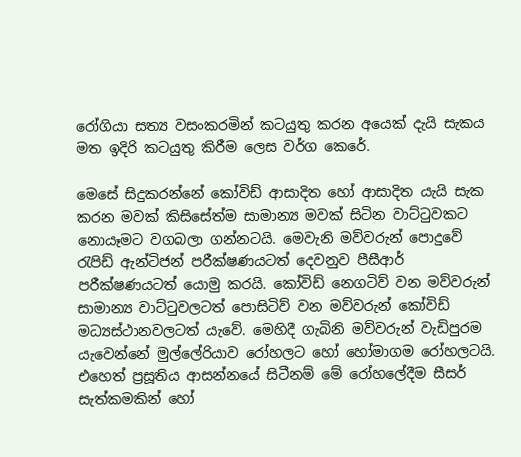රෝගියා සත්‍ය වසංකරමින් කටයුතු කරන අයෙක් දැයි සැකය මත ඉදිරි කටයුතු කිරීම ලෙස වර්ග කෙරේ.

මෙසේ සිදුකරන්නේ කෝවිඩ් ආසාදිත හෝ ආසාදිත යැයි සැක කරන මවක් කිසිසේත්ම සාමාන්‍ය මවක් සිටින වාට්ටුවකට නොයෑමට වගබලා ගන්නටයි. මෙවැනි මව්වරුන් පොදුවේ රැපිඩ් ඇන්ටිජන් පරීක්ෂණයටත් දෙවනුව පීසීආර් පරීක්ෂණයටත් යොමු කරයි. කෝවිඩ් නෙගටිව් වන මව්වරුන් සාමාන්‍ය වාට්ටුවලටත් පොසිටිව් වන මව්වරුන් කෝවිඩ් මධ්‍යස්ථානවලටත් යැවේ. මෙහිදී ගැබිනි මව්වරුන් වැඩිපුරම යැවෙන්නේ මුල්ලේරියාව රෝහලට හෝ හෝමාගම රෝහලටයි. එහෙත් ප්‍රසූතිය ආසන්නයේ සිටීනම් මේ රෝහලේදීම සීසර් සැත්කමකින් හෝ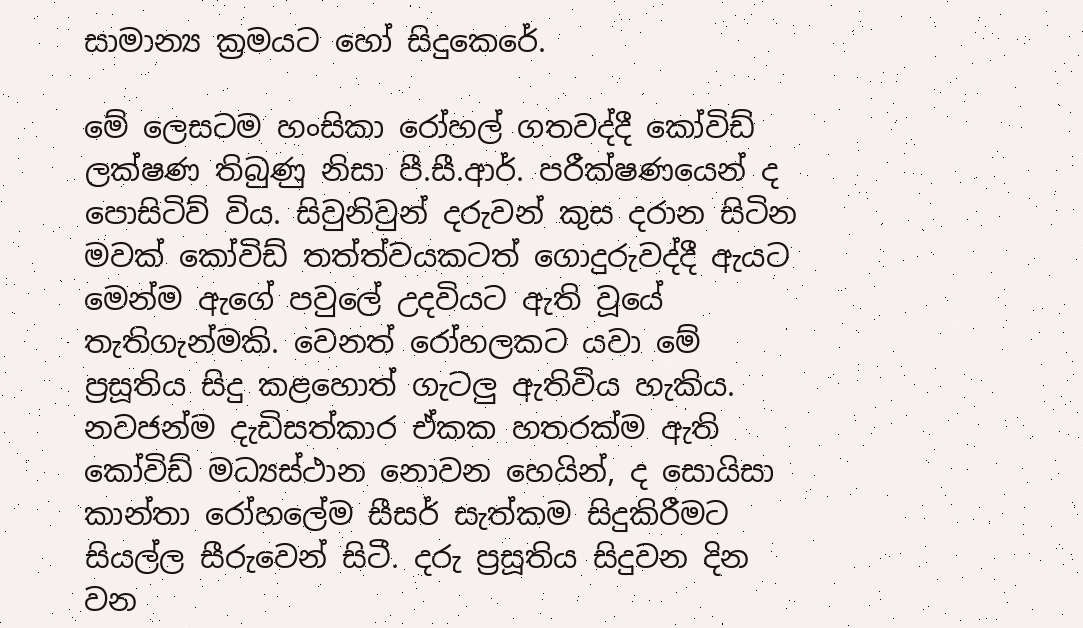සාමාන්‍ය ක්‍රමයට හෝ සිදුකෙරේ.

මේ ලෙසටම හංසිකා රෝහල් ගතවද්දී කෝවිඩ් ලක්ෂණ තිබුණු නිසා පී.සී.ආර්. පරීක්ෂණයෙන් ද පොසිටිව් විය. සිවුනිවුන් දරුවන් කුස දරාන සිටින මවක් කෝවිඩ් තත්ත්වයකටත් ගොදුරුවද්දී ඇයට මෙන්ම ඇගේ පවුලේ උදවියට ඇති වූයේ තැතිගැන්මකි. වෙනත් රෝහලකට යවා මේ ප්‍රසූතිය සිදු කළහොත් ගැටලු ඇතිවිය හැකිය. නවජන්ම දැඩිසත්කාර ඒකක හතරක්ම ඇති කෝවිඩ් මධ්‍යස්ථාන නොවන හෙයින්, ද සොයිසා කාන්තා රෝහලේම සීසර් සැත්කම සිදුකිරීමට සියල්ල සීරුවෙන් සිටී. දරු ප්‍රසූතිය සිදුවන දින වන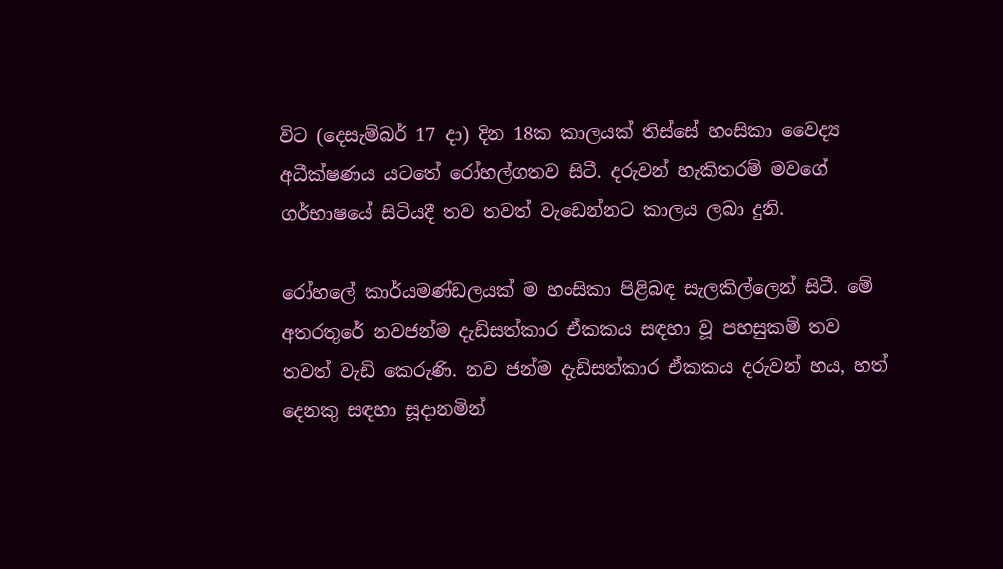විට (දෙසැම්බර් 17 දා) දින 18ක කාලයක් තිස්සේ හංසිකා වෛද්‍ය අධීක්ෂණය යටතේ රෝහල්ගතව සිටී. දරුවන් හැකිතරම් මවගේ ගර්භාෂයේ සිටියදී තව තවත් වැඩෙන්නට කාලය ලබා දුනි.

රෝහලේ කාර්යමණ්ඩලයක් ම හංසිකා පිළිබඳ සැලකිල්ලෙන් සිටී. මේ අතරතුරේ නවජන්ම දැඩිසත්කාර ඒකකය සඳහා වූ පහසුකම් තව තවත් වැඩි කෙරුණි. නව ජන්ම දැඩිසත්කාර ඒකකය දරුවන් හය, හත් දෙනකු සඳහා සූදානමින්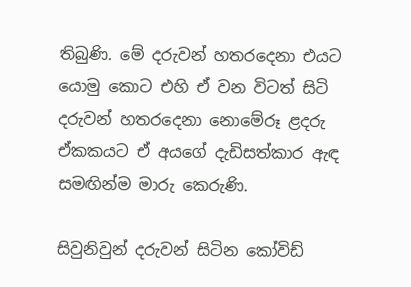තිබුණි. මේ දරුවන් හතරදෙනා එයට යොමු කොට එහි ඒ වන විටත් සිටි දරුවන් හතරදෙනා නොමේරූ ළදරු ඒකකයට ඒ අයගේ දැඩිසත්කාර ඇඳ සමඟින්ම මාරු කෙරුණි.

සිවුනිවුන් දරුවන් සිටින කෝවිඩ්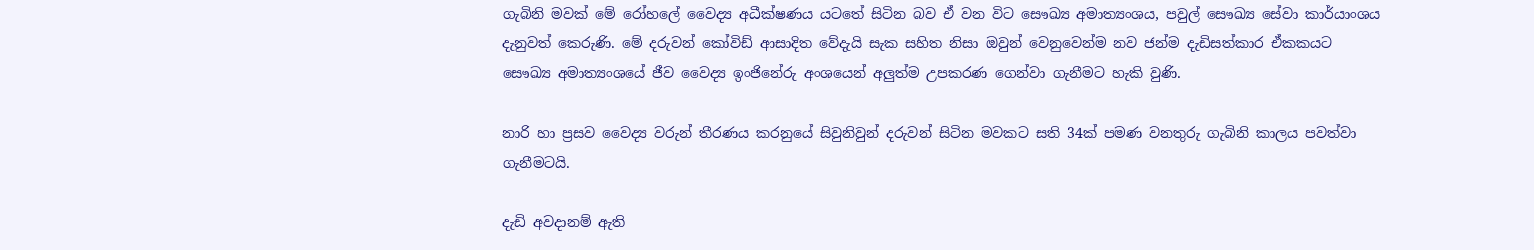ගැබිනි මවක් මේ රෝහලේ වෛද්‍ය අධීක්ෂණය යටතේ සිටින බව ඒ වන විට සෞඛ්‍ය අමාත්‍යංශය, පවුල් සෞඛ්‍ය සේවා කාර්යාංශය දැනුවත් කෙරුණි. මේ දරුවන් කෝවිඩ් ආසාදිත වේදැයි සැක සහිත නිසා ඔවුන් වෙනුවෙන්ම නව ජන්ම දැඩිසත්කාර ඒකකයට සෞඛ්‍ය අමාත්‍යංශයේ ජීව වෛද්‍ය ඉංජිනේරු අංශයෙන් අලුත්ම උපකරණ ගෙන්වා ගැනීමට හැකි වුණි.

නාරි හා ප්‍රසව වෛද්‍ය වරුන් තීරණය කරනුයේ සිවුනිවුන් දරුවන් සිටින මවකට සති 34ක් පමණ වනතුරු ගැබිනි කාලය පවත්වා ගැනීමටයි.

දැඩි අවදානම් ඇති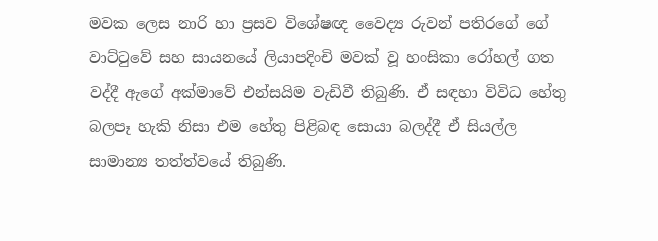මවක ලෙස නාරි හා ප්‍රසව විශේෂඥ වෛද්‍ය රුවන් පතිරගේ ගේ වාට්ටුවේ සහ සායනයේ ලියාපදිංචි මවක් වූ හංසිකා රෝහල් ගත වද්දී ඇගේ අක්මාවේ එන්සයිම වැඩිවී තිබුණි. ඒ සඳහා විවිධ හේතු බලපෑ හැකි නිසා එම හේතු පිළිබඳ සොයා බලද්දී ඒ සියල්ල සාමාන්‍ය තත්ත්වයේ තිබුණි.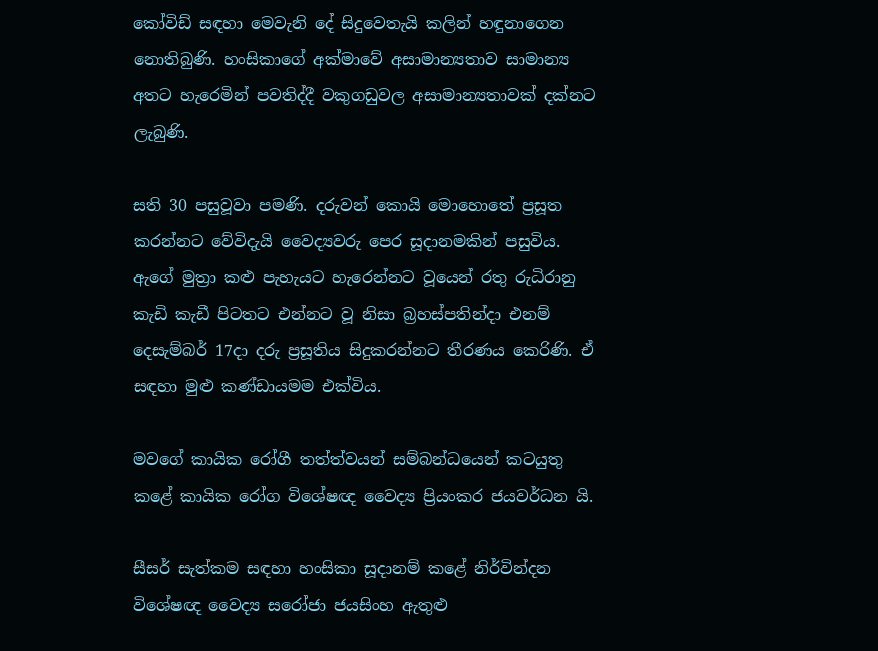කෝවිඩ් සඳහා මෙවැනි දේ සිදුවෙතැයි කලින් හඳුනාගෙන නොතිබුණි. හංසිකාගේ අක්මාවේ අසාමාන්‍යතාව සාමාන්‍ය අතට හැරෙමින් පවතිද්දී වකුගඩුවල අසාමාන්‍යතාවක් දක්නට ලැබුණි.

සති 30 පසුවූවා පමණි. දරුවන් කොයි මොහොතේ ප්‍රසූත කරන්නට වේවිදැයි වෛද්‍යවරු පෙර සූදානමකින් පසුවිය. ඇගේ මුත්‍රා කළු පැහැයට හැරෙන්නට වූයෙන් රතු රුධිරානු කැඩි කැඩී පිටතට එන්නට වූ නිසා බ්‍රහස්පතින්දා එනම් දෙසැම්බර් 17දා දරු ප්‍රසූතිය සිදුකරන්නට තීරණය කෙරිණි. ඒ සඳහා මුළු කණ්ඩායමම එක්විය.

මවගේ කායික රෝගී තත්ත්වයන් සම්බන්ධයෙන් කටයුතු කළේ කායික රෝග විශේෂඥ වෛද්‍ය ප්‍රියංකර ජයවර්ධන යි.

සීසර් සැත්කම සඳහා හංසිකා සූදානම් කළේ නිර්වින්දන විශේෂඥ වෛද්‍ය සරෝජා ජයසිංහ ඇතුළු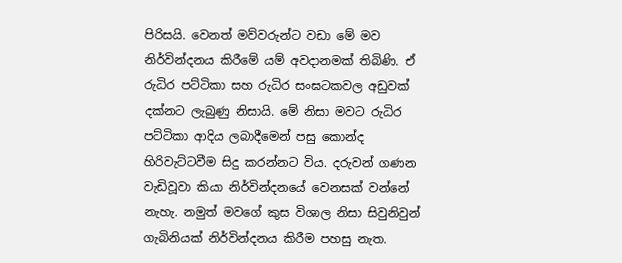පිරිසයි. වෙනත් මව්වරුන්ට වඩා මේ මව නිර්වින්දනය කිරීමේ යම් අවදානමක් තිබිණි. ඒ රුධිර පට්ටිකා සහ රුධිර සංඝටකවල අඩුවක් දක්නට ලැබුණු නිසායි. මේ නිසා මවට රුධිර පට්ටිකා ආදිය ලබාදීමෙන් පසු කොන්ද හිරිවැට්ටවීම සිදු කරන්නට විය. දරුවන් ගණන වැඩිවූවා කියා නිර්වින්දනයේ වෙනසක් වන්නේ නැහැ. නමුත් මවගේ කුස විශාල නිසා සිවුනිවුන් ගැබිනියක් නිර්වින්දනය කිරීම පහසු නැත.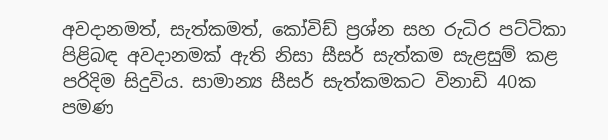අවදානමත්, සැත්කමත්, කෝවිඩ් ප්‍රශ්න සහ රුධිර පට්ටිකා පිළිබඳ අවදානමක් ඇති නිසා සීසර් සැත්කම සැළසුම් කළ පරිදිම සිදුවිය. සාමාන්‍ය සීසර් සැත්කමකට විනාඩි 40ක පමණ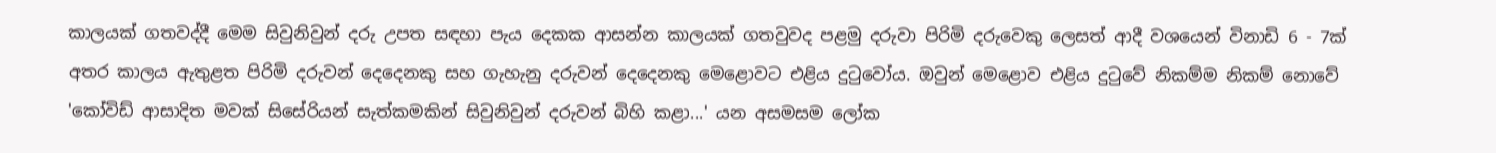කාලයක් ගතවද්දී මෙම සිවුනිවුන් දරු උපත සඳහා පැය දෙකක ආසන්න කාලයක් ගතවුවද පළමු දරුවා පිරිමි දරුවෙකු ලෙසත් ආදී වශයෙන් විනාඩි 6 - 7ක් අතර කාලය ඇතුළත පිරිමි දරුවන් දෙදෙනකු සහ ගැහැනු දරුවන් දෙදෙනකු මෙළොවට එළිය දුටුවෝය. ඔවුන් මෙළොව එළිය දුටුවේ නිකම්ම නිකම් නොවේ 'කෝවිඩ් ආසාදිත මවක් සිසේරියන් සැත්කමකින් සිවුනිවුන් දරුවන් බිහි කළා...' යන අසමසම ලෝක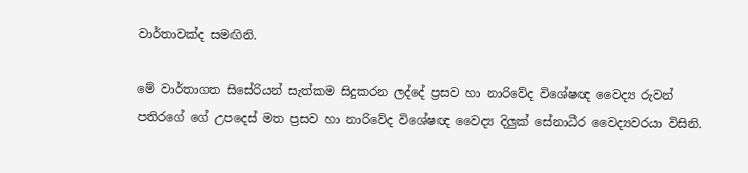වාර්තාවක්ද සමඟිනි.

මේ වාර්තාගත සිසේරියන් සැත්කම සිදුකරන ලද්දේ ප්‍රසව හා නාරිවේද විශේෂඥ වෛද්‍ය රුවන් පතිරගේ ගේ උපදෙස් මත ප්‍රසව හා නාරිවේද විශේෂඥ වෛද්‍ය දිලුක් සේනාධීර වෛද්‍යවරයා විසිනි.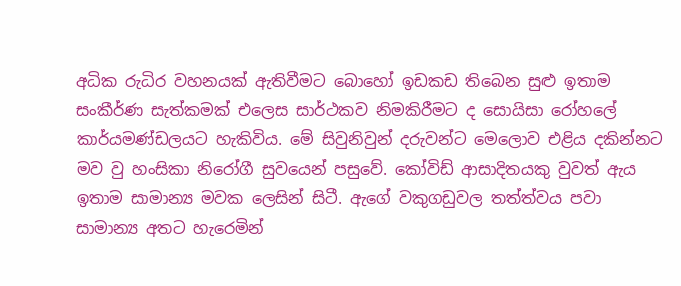අධික රුධිර වහනයක් ඇතිවීමට බොහෝ ඉඩකඩ තිබෙන සුළු ඉතාම සංකීර්ණ සැත්කමක් එලෙස සාර්ථකව නිමකිරීමට ද සොයිසා රෝහලේ කාර්යමණ්ඩලයට හැකිවිය. මේ සිවුනිවුන් දරුවන්ට මෙලොව එළිය දකින්නට මව වු හංසිකා නිරෝගී සුවයෙන් පසුවේ. කෝවිඩ් ආසාදිතයකු වුවත් ඇය ඉතාම සාමාන්‍ය මවක ලෙසින් සිටී. ඇගේ වකුගඩුවල තත්ත්වය පවා සාමාන්‍ය අතට හැරෙමින්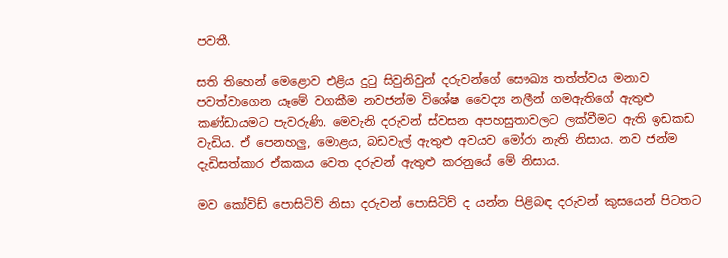පවතී.

සති තිහෙන් මෙළොව එළිය දුටු සිවුනිවුන් දරුවන්ගේ සෞඛ්‍ය තත්ත්වය මනාව පවත්වාගෙන යෑමේ වගකීම නවජන්ම විශේෂ වෛද්‍ය නලීන් ගමඇතිගේ ඇතුළු කණ්ඩායමට පැවරුණි. මෙවැනි දරුවන් ස්වසන අපහසුතාවලට ලක්වීමට ඇති ඉඩකඩ වැඩිය. ඒ පෙනහලු, මොළය, බඩවැල් ඇතුළු අවයව මෝරා නැති නිසාය. නව ජන්ම දැඩිසත්කාර ඒකකය වෙත දරුවන් ඇතුළු කරනුයේ මේ නිසාය.

මව කෝවිඩ් පොසිටිව් නිසා දරුවන් පොසිටිව් ද යන්න පිළිබඳ දරුවන් කුසයෙන් පිටතට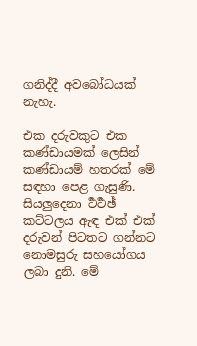ගනිද්දී අවබෝධයක් නැහැ.

එක දරුවකුට එක කණ්ඩායමක් ලෙසින් කණ්ඩායම් හතරක් මේ සඳහා පෙළ ගැසුණි. සියලුදෙනා ර්‍ථර්‍ථඡ් කට්ටලය ඇඳ එක් එක් දරුවන් පිටතට ගන්නට නොමසුරු සහයෝගය ලබා දුනි. මේ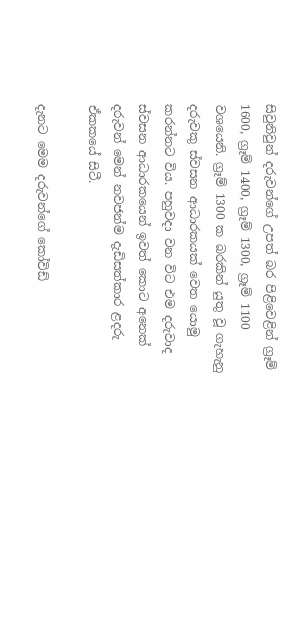සිවුනිවුන් දරුවන්ගේ උපත් බර පිළිවෙළින් ග්‍රෑම් 1600, ග්‍රෑම් 1400, ග්‍රෑම් 1300, ග්‍රෑම් 1100 වශයෙනි. ග්‍රෑම් 1300 ක බරකින් යුතු වූ ගැහැනු දරුවකු ස්වසන ආධාරකයක් වෙත යොමු කරන්නට විය. පහුවදා වන විට එම දරුවාද ස්වසන ආධාරකයෙන් ඉවත් කොට අනෙක් දරුවන් මෙන් නවජන්ම දැඩිසත්කාර ළදරු ඒකකයේ සිටී.

දැනට මෙම දරුවන්ගේ කෝවිඩ්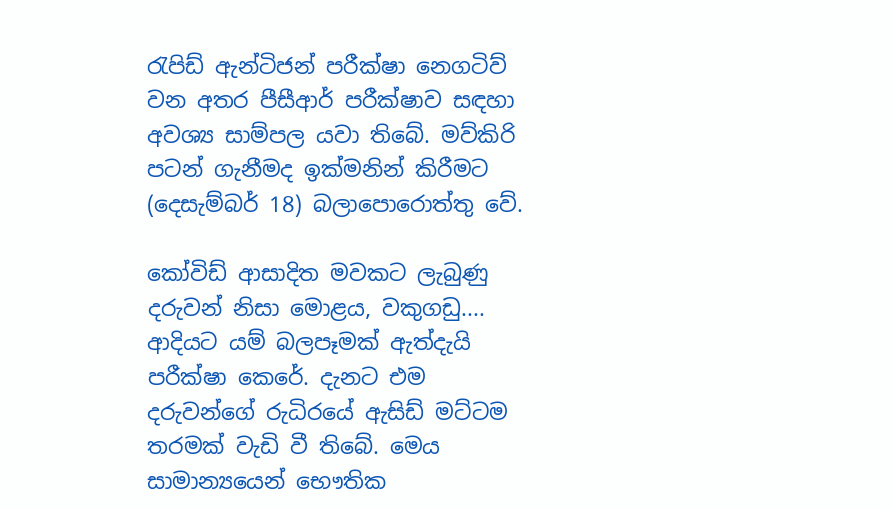රැපිඩ් ඇන්ටිජන් පරීක්ෂා නෙගටිව් වන අතර පීසීආර් පරීක්ෂාව සඳහා අවශ්‍ය සාම්පල යවා තිබේ. මව්කිරි පටන් ගැනීමද ඉක්මනින් කිරීමට (දෙසැම්බර් 18) බලාපොරොත්තු වේ.

කෝවිඩ් ආසාදිත මවකට ලැබුණු දරුවන් නිසා මොළය, වකුගඩු.... ආදියට යම් බලපෑමක් ඇත්දැයි පරීක්ෂා කෙරේ. දැනට එම දරුවන්ගේ රුධිරයේ ඇසිඩ් මට්ටම තරමක් වැඩි වී තිබේ. මෙය සාමාන්‍යයෙන් භෞතික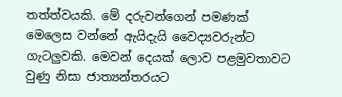තත්ත්වයකි. මේ දරුවන්ගෙන් පමණක් මෙලෙස වන්නේ ඇයිදැයි වෛද්‍යවරුන්ට ගැටලුවකි. මෙවන් දෙයක් ලොව පළමුවතාවට වුණු නිසා ජාත්‍යන්තරයට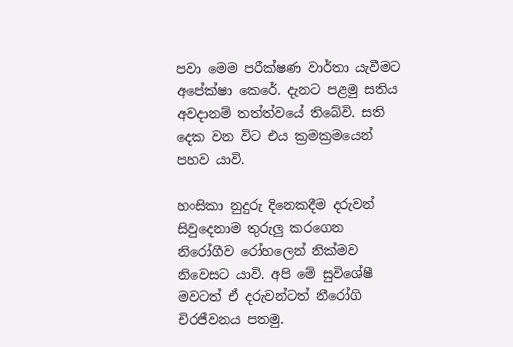පවා මෙම පරීක්ෂණ වාර්තා යැවීමට අපේක්ෂා කෙරේ. දැනට පළමු සතිය අවදානම් තත්ත්වයේ තිබේවි. සති දෙක වන විට එය ක්‍රමක්‍රමයෙන් පහව යාවි.

හංසිකා නුදුරු දිනෙකදීම දරුවන් සිවුදෙනාම තුරුලු කරගෙන නිරෝගීව රෝහලෙන් නික්මව නිවෙසට යාවි. අපි මේ සුවිශේෂී මවටත් ඒ දරුවන්ටත් නීරෝගි චිරජීවනය පතමු.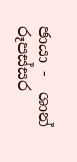ඡායා -  ශාන් රූපස්සර